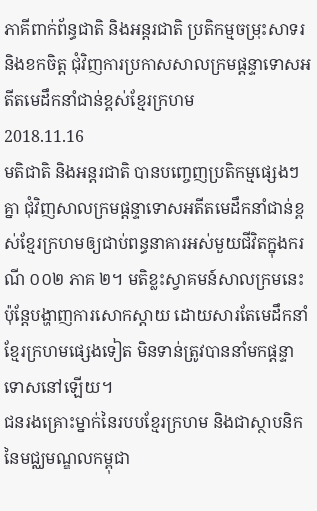ភាគីពាក់ព័ន្ធជាតិ និងអន្តរជាតិ ប្រតិកម្មចម្រុះសាទរ និងខកចិត្ត ជុំវិញការប្រកាសសាលក្រមផ្តន្ទាទោសអតីតមេដឹកនាំជាន់ខ្ពស់ខ្មែរក្រហម
2018.11.16
មតិជាតិ និងអន្តរជាតិ បានបញ្ចេញប្រតិកម្មផ្សេងៗ គ្នា ជុំវិញសាលក្រមផ្តន្ទាទោសអតីតមេដឹកនាំជាន់ខ្ពស់ខ្មែរក្រហមឲ្យជាប់ពន្ធនាគារអស់មួយជីវិតក្នុងករណី ០០២ ភាគ ២។ មតិខ្លះស្វាគមន៍សាលក្រមនេះ ប៉ុន្តែបង្ហាញការសោកស្តាយ ដោយសារតែមេដឹកនាំខ្មែរក្រហមផ្សេងទៀត មិនទាន់ត្រូវបាននាំមកផ្តន្ទាទោសនៅឡើយ។
ជនរងគ្រោះម្នាក់នៃរបបខ្មែរក្រហម និងជាស្ថាបនិកនៃមជ្ឈមណ្ឌលកម្ពុជា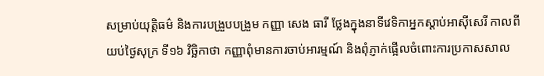សម្រាប់យុត្តិធម៌ និងការបង្រួបបង្រួម កញ្ញា សេង ធារី ថ្លែងក្នុងនាទីវេទិកាអ្នកស្តាប់អាស៊ីសេរី កាលពីយប់ថ្ងៃសុក្រ ទី១៦ វិច្ឆិកាថា កញ្ញាពុំមានការចាប់អារម្មណ៍ និងពុំភ្ញាក់ផ្អើលចំពោះការប្រកាសសាល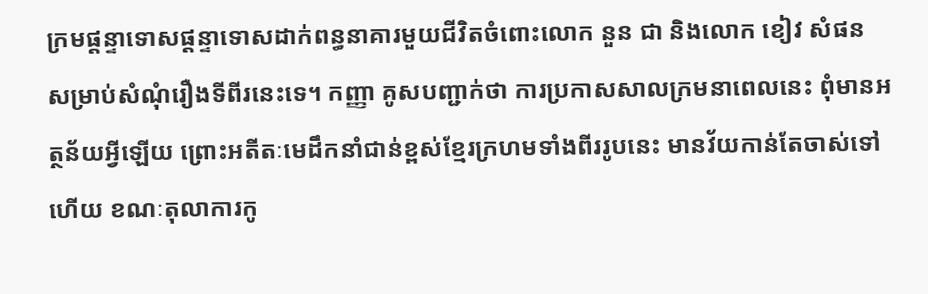ក្រមផ្តន្ទាទោសផ្តន្ទាទោសដាក់ពន្ធនាគារមួយជីវិតចំពោះលោក នួន ជា និងលោក ខៀវ សំផន សម្រាប់សំណុំរឿងទីពីរនេះទេ។ កញ្ញា គូសបញ្ជាក់ថា ការប្រកាសសាលក្រមនាពេលនេះ ពុំមានអត្ថន័យអ្វីឡើយ ព្រោះអតីតៈមេដឹកនាំជាន់ខ្ពស់ខ្មែរក្រហមទាំងពីររូបនេះ មានវ័យកាន់តែចាស់ទៅហើយ ខណៈតុលាការកូ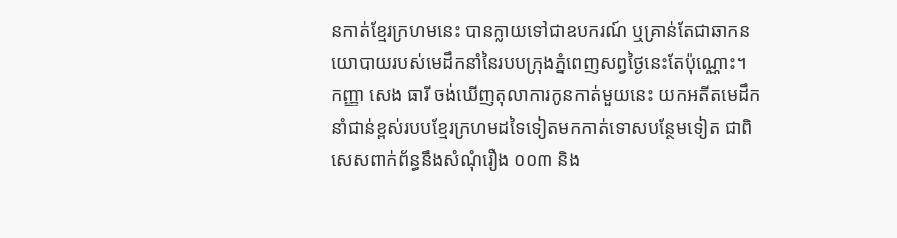នកាត់ខ្មែរក្រហមនេះ បានក្លាយទៅជាឧបករណ៍ ឬគ្រាន់តែជាឆាកនយោបាយរបស់មេដឹកនាំនៃរបបក្រុងភ្នំពេញសព្វថ្ងៃនេះតែប៉ុណ្ណោះ។ កញ្ញា សេង ធារី ចង់ឃើញតុលាការកូនកាត់មួយនេះ យកអតីតមេដឹកនាំជាន់ខ្ពស់របបខ្មែរក្រហមដទៃទៀតមកកាត់ទោសបន្ថែមទៀត ជាពិសេសពាក់ព័ន្ធនឹងសំណុំរឿង ០០៣ និង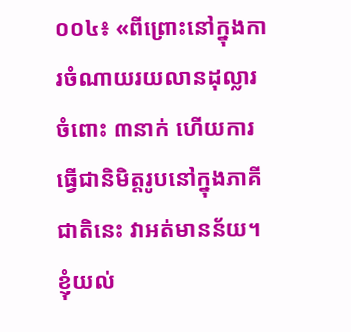០០៤៖ «ពីព្រោះនៅក្នុងការចំណាយរយលានដុល្លារ ចំពោះ ៣នាក់ ហើយការធ្វើជានិមិត្តរូបនៅក្នុងភាគីជាតិនេះ វាអត់មានន័យ។ ខ្ញុំយល់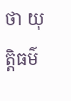ថា យុត្តិធម៌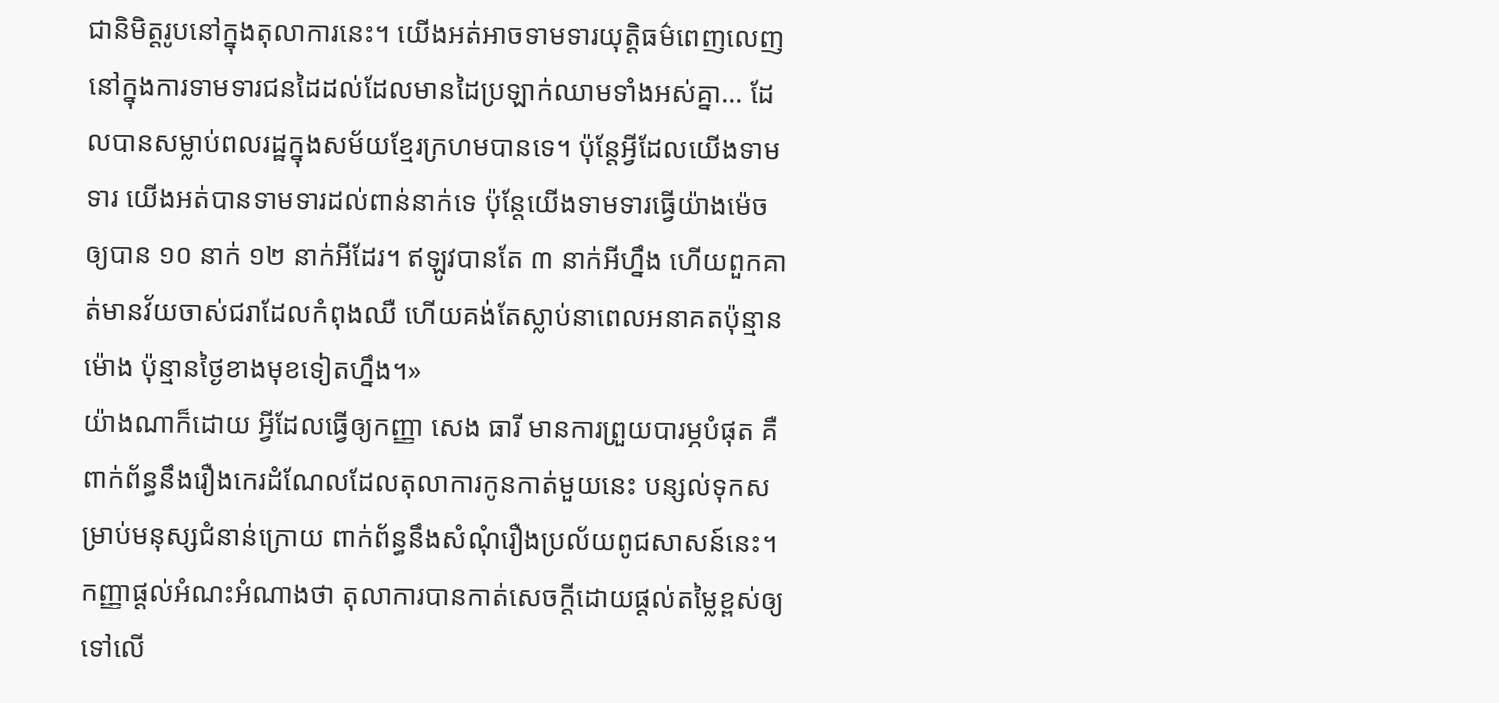ជានិមិត្តរូបនៅក្នុងតុលាការនេះ។ យើងអត់អាចទាមទារយុត្តិធម៌ពេញលេញ នៅក្នុងការទាមទារជនដៃដល់ដែលមានដៃប្រឡាក់ឈាមទាំងអស់គ្នា... ដែលបានសម្លាប់ពលរដ្ឋក្នុងសម័យខ្មែរក្រហមបានទេ។ ប៉ុន្តែអ្វីដែលយើងទាមទារ យើងអត់បានទាមទារដល់ពាន់នាក់ទេ ប៉ុន្តែយើងទាមទារធ្វើយ៉ាងម៉េច ឲ្យបាន ១០ នាក់ ១២ នាក់អីដែរ។ ឥឡូវបានតែ ៣ នាក់អីហ្នឹង ហើយពួកគាត់មានវ័យចាស់ជរាដែលកំពុងឈឺ ហើយគង់តែស្លាប់នាពេលអនាគតប៉ុន្មានម៉ោង ប៉ុន្មានថ្ងៃខាងមុខទៀតហ្នឹង។»
យ៉ាងណាក៏ដោយ អ្វីដែលធ្វើឲ្យកញ្ញា សេង ធារី មានការព្រួយបារម្ភបំផុត គឺពាក់ព័ន្ធនឹងរឿងកេរដំណែលដែលតុលាការកូនកាត់មួយនេះ បន្សល់ទុកសម្រាប់មនុស្សជំនាន់ក្រោយ ពាក់ព័ន្ធនឹងសំណុំរឿងប្រល័យពូជសាសន៍នេះ។ កញ្ញាផ្តល់អំណះអំណាងថា តុលាការបានកាត់សេចក្តីដោយផ្តល់តម្លៃខ្ពស់ឲ្យទៅលើ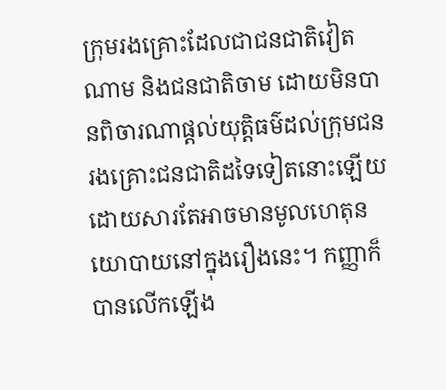ក្រុមរងគ្រោះដែលជាជនជាតិវៀតណាម និងជនជាតិចាម ដោយមិនបានពិចារណាផ្តល់យុត្តិធម៌ដល់ក្រុមជនរងគ្រោះជនជាតិដទៃទៀតនោះឡើយ ដោយសារតែអាចមានមូលហេតុនយោបាយនៅក្នុងរឿងនេះ។ កញ្ញាក៏បានលើកឡើង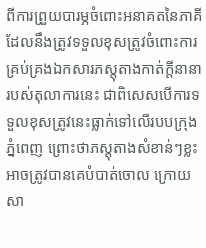ពីការព្រួយបារម្ភចំពោះអនាគតនៃភាគីដែលនឹងត្រូវទទួលខុសត្រូវចំពោះការគ្រប់គ្រងឯកសារភស្តុតាងកាត់ក្តីនានារបស់តុលាការនេះ ជាពិសេសបើការទទួលខុសត្រូវនេះធ្លាក់ទៅលើរបបក្រុងភ្នំពេញ ព្រោះថាភស្តុតាងសំខាន់ៗខ្លះ អាចត្រូវបានគេបំបាត់ចោល ក្រោយសា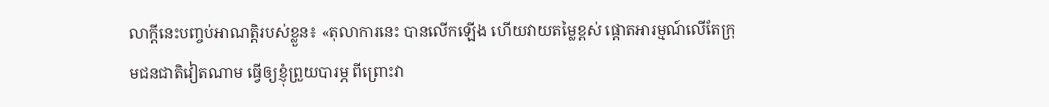លាក្តីនេះបញ្ចប់អាណត្តិរបស់ខ្លួន៖ «តុលាការនេះ បានលើកឡើង ហើយវាយតម្លៃខ្ពស់ ផ្តោតអារម្មណ៍លើតែក្រុមជនជាតិវៀតណាម ធ្វើឲ្យខ្ញុំព្រួយបារម្ភ ពីព្រោះវា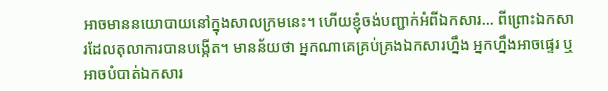អាចមាននយោបាយនៅក្នុងសាលក្រមនេះ។ ហើយខ្ញុំចង់បញ្ជាក់អំពីឯកសារ... ពីព្រោះឯកសារដែលតុលាការបានបង្កើត។ មានន័យថា អ្នកណាគេគ្រប់គ្រងឯកសារហ្នឹង អ្នកហ្នឹងអាចផ្ទេរ ឬអាចបំបាត់ឯកសារ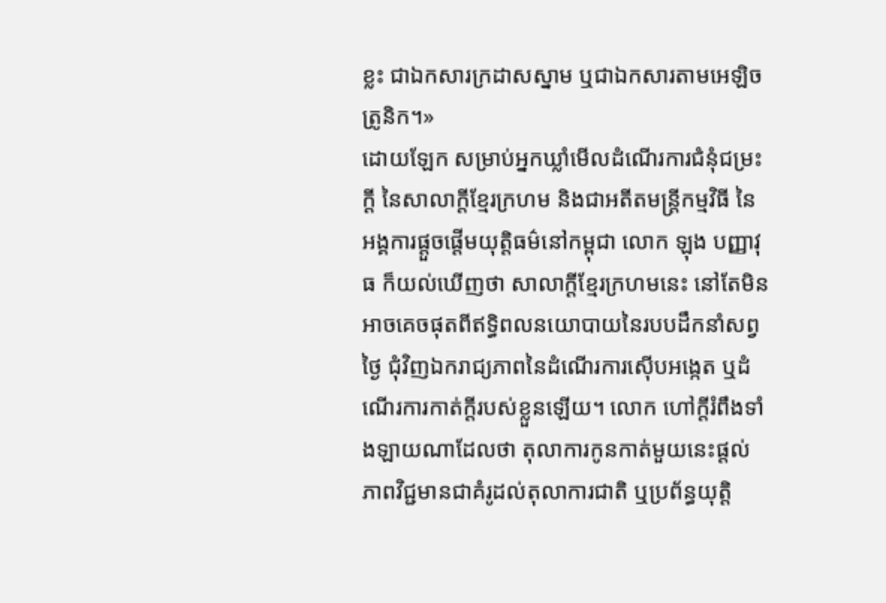ខ្លះ ជាឯកសារក្រដាសស្នាម ឬជាឯកសារតាមអេឡិចត្រូនិក។»
ដោយឡែក សម្រាប់អ្នកឃ្លាំមើលដំណើរការជំនុំជម្រះក្តី នៃសាលាក្តីខ្មែរក្រហម និងជាអតីតមន្ត្រីកម្មវិធី នៃអង្គការផ្តួចផ្តើមយុត្តិធម៌នៅកម្ពុជា លោក ឡុង បញ្ញាវុធ ក៏យល់ឃើញថា សាលាក្តីខ្មែរក្រហមនេះ នៅតែមិនអាចគេចផុតពីឥទ្ធិពលនយោបាយនៃរបបដឹកនាំសព្វថ្ងៃ ជុំវិញឯករាជ្យភាពនៃដំណើរការស៊ើបអង្កេត ឬដំណើរការកាត់ក្តីរបស់ខ្លួនឡើយ។ លោក ហៅក្តីរំពឹងទាំងឡាយណាដែលថា តុលាការកូនកាត់មួយនេះផ្តល់ភាពវិជ្ជមានជាគំរូដល់តុលាការជាតិ ឬប្រព័ន្ធយុត្តិ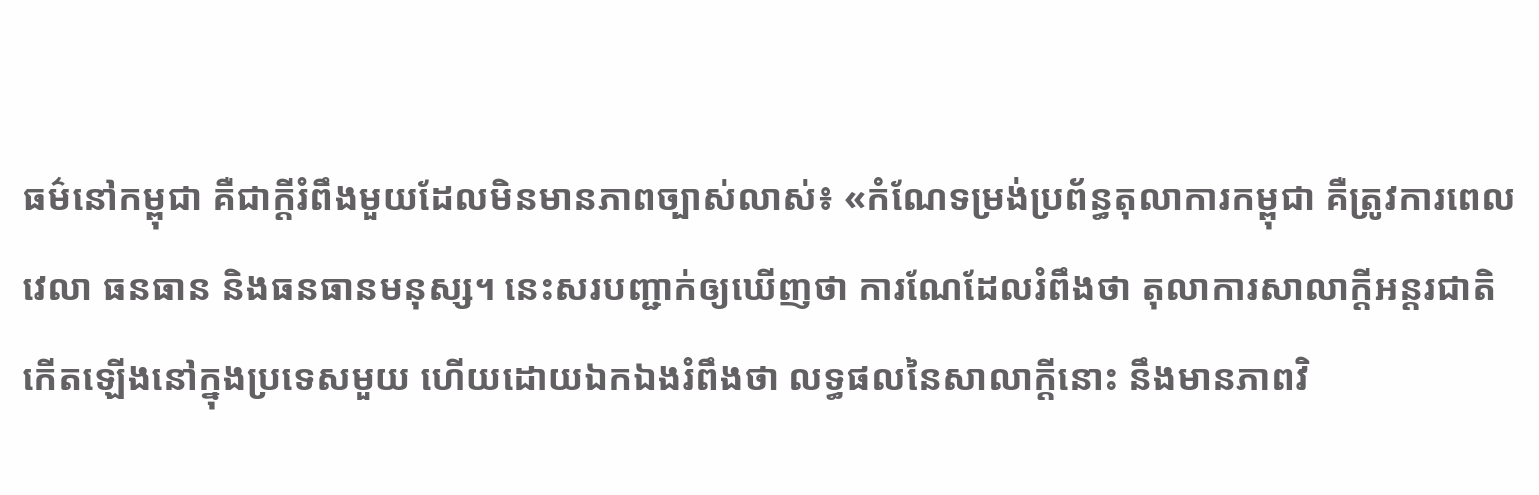ធម៌នៅកម្ពុជា គឺជាក្តីរំពឹងមួយដែលមិនមានភាពច្បាស់លាស់៖ «កំណែទម្រង់ប្រព័ន្ធតុលាការកម្ពុជា គឺត្រូវការពេលវេលា ធនធាន និងធនធានមនុស្ស។ នេះសរបញ្ជាក់ឲ្យឃើញថា ការណែដែលរំពឹងថា តុលាការសាលាក្តីអន្តរជាតិកើតឡើងនៅក្នុងប្រទេសមួយ ហើយដោយឯកឯងរំពឹងថា លទ្ធផលនៃសាលាក្តីនោះ នឹងមានភាពវិ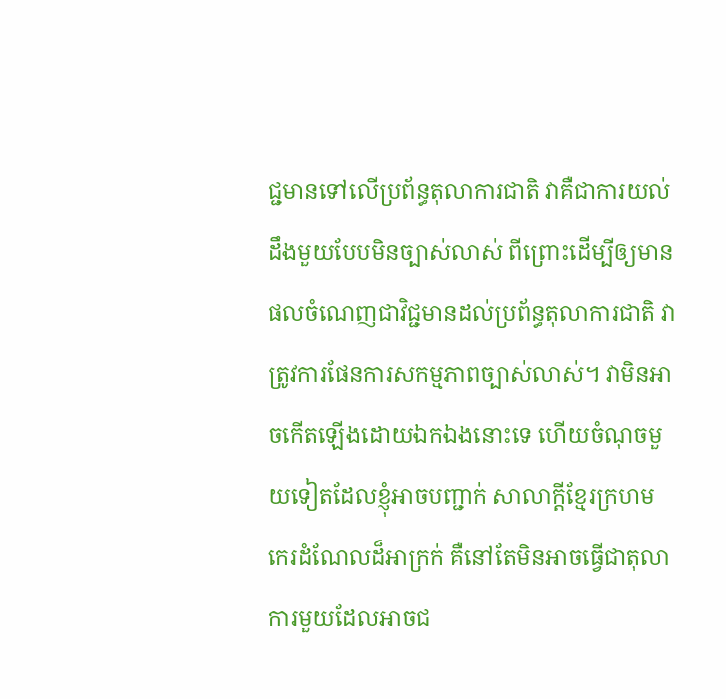ជ្ជមានទៅលើប្រព័ន្ធតុលាការជាតិ វាគឺជាការយល់ដឹងមួយបែបមិនច្បាស់លាស់ ពីព្រោះដើម្បីឲ្យមានផលចំណេញជាវិជ្ជមានដល់ប្រព័ន្ធតុលាការជាតិ វាត្រូវការផែនការសកម្មភាពច្បាស់លាស់។ វាមិនអាចកើតឡើងដោយឯកឯងនោះទេ ហើយចំណុចមួយទៀតដែលខ្ញុំអាចបញ្ជាក់ សាលាក្តីខ្មែរក្រហម កេរដំណែលដ៏អាក្រក់ គឺនៅតែមិនអាចធ្វើជាតុលាការមួយដែលអាចជ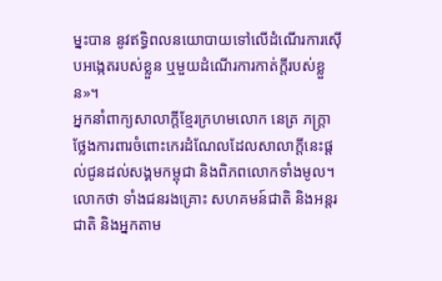ម្នះបាន នូវឥទ្ធិពលនយោបាយទៅលើដំណើរការស៊ើបអង្កេតរបស់ខ្លួន ឬមួយដំណើរការកាត់ក្តីរបស់ខ្លួន»។
អ្នកនាំពាក្យសាលាក្តីខ្មែរក្រហមលោក នេត្រ ភក្ត្រា ថ្លែងការពារចំពោះកេរដំណែលដែលសាលាក្តីនេះផ្តល់ជូនដល់សង្គមកម្ពុជា និងពិភពលោកទាំងមូល។ លោកថា ទាំងជនរងគ្រោះ សហគមន៍ជាតិ និងអន្តរជាតិ និងអ្នកតាម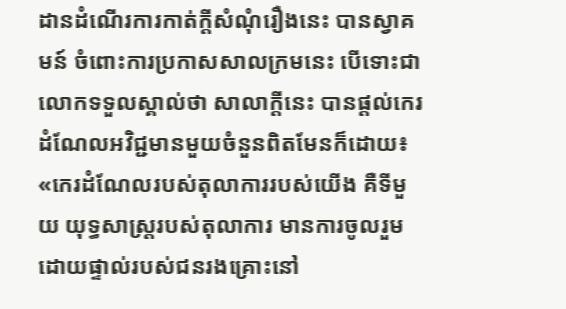ដានដំណើរការកាត់ក្តីសំណុំរឿងនេះ បានស្វាគមន៍ ចំពោះការប្រកាសសាលក្រមនេះ បើទោះជាលោកទទួលស្គាល់ថា សាលាក្តីនេះ បានផ្តល់កេរដំណែលអវិជ្ជមានមួយចំនួនពិតមែនក៏ដោយ៖ «កេរដំណែលរបស់តុលាការរបស់យើង គឺទីមួយ យុទ្ធសាស្ត្ររបស់តុលាការ មានការចូលរួមដោយផ្ទាល់របស់ជនរងគ្រោះនៅ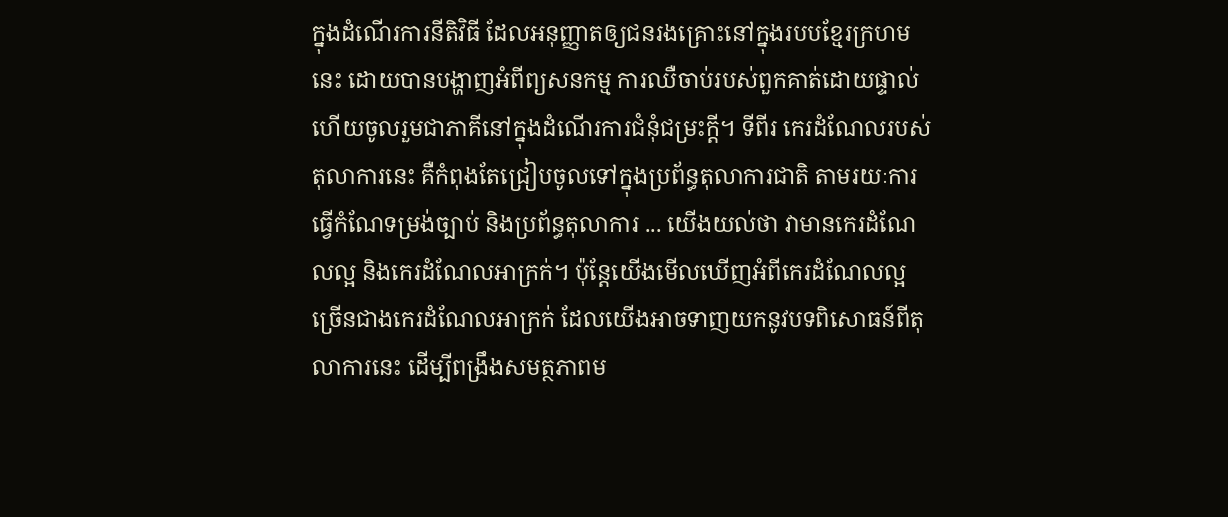ក្នុងដំណើរការនីតិវិធី ដែលអនុញ្ញាតឲ្យជនរងគ្រោះនៅក្នុងរបបខ្មែរក្រហមនេះ ដោយបានបង្ហាញអំពីព្យសនកម្ម ការឈឺចាប់របស់ពួកគាត់ដោយផ្ទាល់ ហើយចូលរួមជាភាគីនៅក្នុងដំណើរការជំនុំជម្រះក្តី។ ទីពីរ កេរដំណែលរបស់តុលាការនេះ គឺកំពុងតែជ្រៀបចូលទៅក្នុងប្រព័ន្ធតុលាការជាតិ តាមរយៈការធ្វើកំណែទម្រង់ច្បាប់ និងប្រព័ន្ធតុលាការ ... យើងយល់ថា វាមានកេរដំណែលល្អ និងកេរដំណែលអាក្រក់។ ប៉ុន្តែយើងមើលឃើញអំពីកេរដំណែលល្អ ច្រើនជាងកេរដំណែលអាក្រក់ ដែលយើងអាចទាញយកនូវបទពិសោធន៍ពីតុលាការនេះ ដើម្បីពង្រឹងសមត្ថភាពម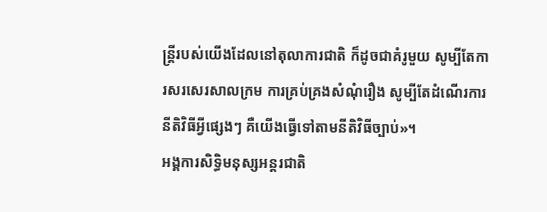ន្ត្រីរបស់យើងដែលនៅតុលាការជាតិ ក៏ដូចជាគំរូមួយ សូម្បីតែការសរសេរសាលក្រម ការគ្រប់គ្រងសំណុំរឿង សូម្បីតែដំណើរការនីតិវិធីអ្វីផ្សេងៗ គឺយើងធ្វើទៅតាមនីតិវិធីច្បាប់»។
អង្គការសិទ្ធិមនុស្សអន្តរជាតិ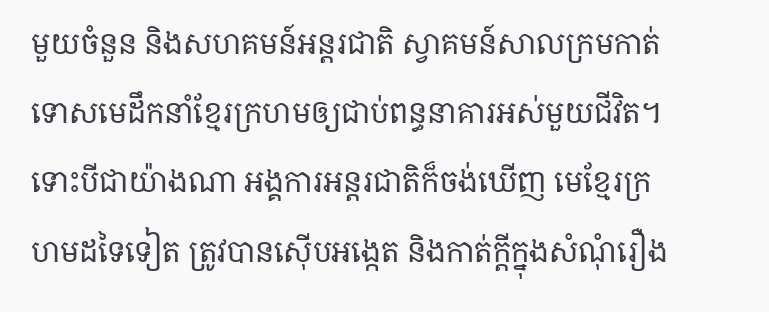មួយចំនួន និងសហគមន៍អន្តរជាតិ ស្វាគមន៍សាលក្រមកាត់ទោសមេដឹកនាំខ្មែរក្រហមឲ្យជាប់ពន្ធនាគារអស់មួយជីវិត។ ទោះបីជាយ៉ាងណា អង្គការអន្តរជាតិក៏ចង់ឃើញ មេខ្មែរក្រហមដទៃទៀត ត្រូវបានស៊ើបអង្កេត និងកាត់ក្តីក្នុងសំណុំរឿង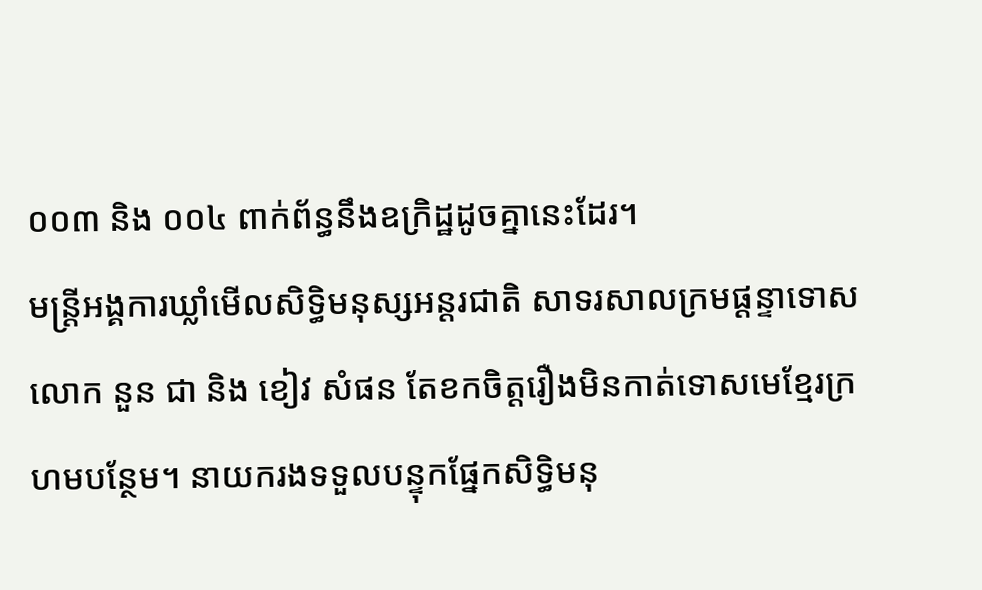០០៣ និង ០០៤ ពាក់ព័ន្ធនឹងឧក្រិដ្ឋដូចគ្នានេះដែរ។
មន្រ្តីអង្គការឃ្លាំមើលសិទ្ធិមនុស្សអន្តរជាតិ សាទរសាលក្រមផ្តន្ទាទោសលោក នួន ជា និង ខៀវ សំផន តែខកចិត្តរឿងមិនកាត់ទោសមេខ្មែរក្រហមបន្ថែម។ នាយករងទទួលបន្ទុកផ្នែកសិទ្ធិមនុ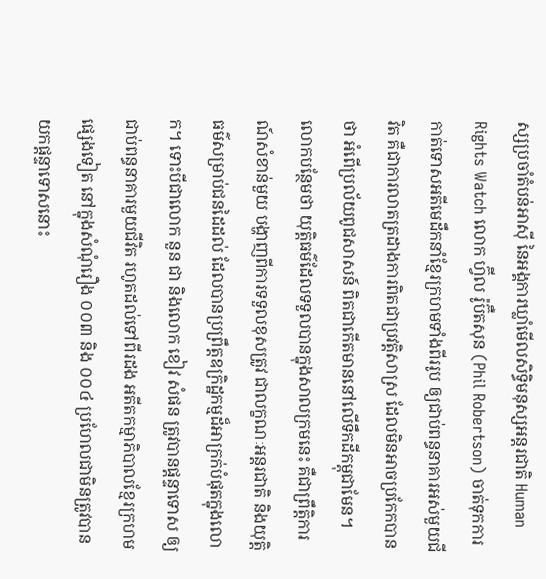ស្សប្រចាំតំបន់អាស៊ី នៃអង្គការឃ្លាំមើលសិទ្ធិមនុស្សអន្តរជាតិ Human Rights Watch លោក ហ្វ៊ីល រ៉ូប៊ឺតសុន (Phil Robertson) ចាត់ទុកការកាត់ទោសអតីមេដឹកនាំខ្មែរក្រហមទាំងពីររូប ឲ្យជាប់ពន្ធនាគារអស់មួយជីវិត គឺជាការលាតត្រដាងការពិតជាប្រវត្តិសាស្រ ដែលមិនអាចប្រកែកបានថា អំពើប្រល័យពូជសាសន៍ ពិតជាកើតមាននៅលើទឹកដីកម្ពុជាមែន។ លោកបន្ថែមថា យុត្តិធម៌ដែលទទួលបានក្នុងសាលក្រមនេះ គឺជាព្រឹត្តិការណ៍សំខាន់មួយ បង្ហាញពីការទទួលខុសត្រូវ ជាលក្ខណៈអន្តរជាតិ និងយុត្តិធម៌សម្រាប់ជនដៃដល់ ដែលបានប្រព្រឹត្តឧក្រិដ្ឋកម្មដ៏អាក្រក់បំផុតក្នុងលោក។ ទោះបីជាលោក នួន ជា និងលោក ខៀវ សំផន ត្រូវបានផ្តន្ទាទោស ឲ្យជាប់ពន្ធនាគារមួយជីវិត រហូតដល់ទៅពីរដង អតីតកម្មាភិបាលខ្មែរក្រហមផ្សេងទៀត នៅក្នុងសំណុំរឿង ០០៣ និង ០០៤ ប្រហែលជាមិនត្រូវបានយកផ្តន្ទាទោសនោះ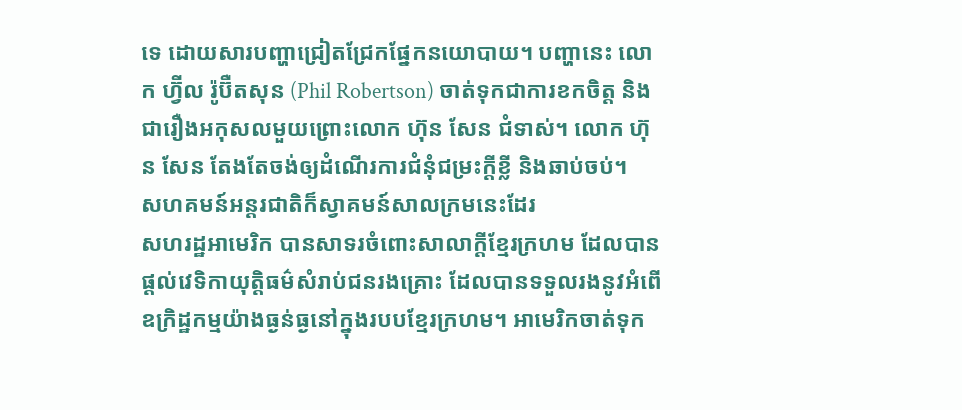ទេ ដោយសារបញ្ហាជ្រៀតជ្រែកផ្នែកនយោបាយ។ បញ្ហានេះ លោក ហ្វ៊ីល រ៉ូប៊ឺតសុន (Phil Robertson) ចាត់ទុកជាការខកចិត្ត និងជារឿងអកុសលមួយព្រោះលោក ហ៊ុន សែន ជំទាស់។ លោក ហ៊ុន សែន តែងតែចង់ឲ្យដំណើរការជំនុំជម្រះក្តីខ្លី និងឆាប់ចប់។
សហគមន៍អន្តរជាតិក៏ស្វាគមន៍សាលក្រមនេះដែរ
សហរដ្ឋអាមេរិក បានសាទរចំពោះសាលាក្តីខ្មែរក្រហម ដែលបានផ្តល់វេទិកាយុត្តិធម៌សំរាប់ជនរងគ្រោះ ដែលបានទទួលរងនូវអំពើឧក្រិដ្ឋកម្មយ៉ាងធ្ងន់ធ្ងនៅក្នុងរបបខ្មែរក្រហម។ អាមេរិកចាត់ទុក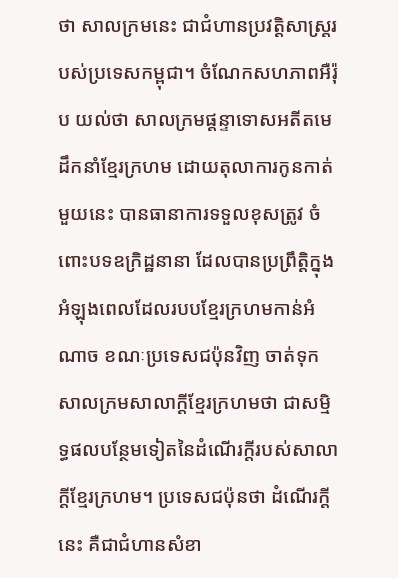ថា សាលក្រមនេះ ជាជំហានប្រវត្តិសាស្រ្តរបស់ប្រទេសកម្ពុជា។ ចំណែកសហភាពអឺរ៉ុប យល់ថា សាលក្រមផ្តន្ទាទោសអតីតមេដឹកនាំខ្មែរក្រហម ដោយតុលាការកូនកាត់មួយនេះ បានធានាការទទួលខុសត្រូវ ចំពោះបទឧក្រិដ្ឋនានា ដែលបានប្រព្រឹត្តិក្នុងអំឡុងពេលដែលរបបខ្មែរក្រហមកាន់អំណាច ខណៈប្រទេសជប៉ុនវិញ ចាត់ទុកសាលក្រមសាលាក្តីខ្មែរក្រហមថា ជាសម្មិទ្ធផលបន្ថែមទៀតនៃដំណើរក្តីរបស់សាលាក្តីខ្មែរក្រហម។ ប្រទេសជប៉ុនថា ដំណើរក្តីនេះ គឺជាជំហានសំខា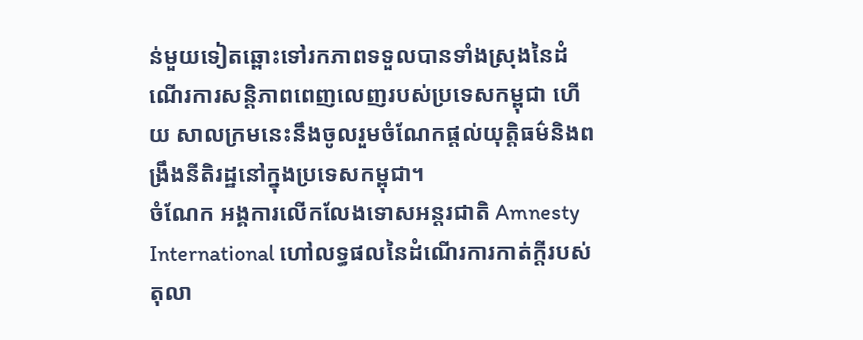ន់មួយទៀតឆ្ពោះទៅរកភាពទទួលបានទាំងស្រុងនៃដំណើរការសន្តិភាពពេញលេញរបស់ប្រទេសកម្ពុជា ហើយ សាលក្រមនេះនឹងចូលរួមចំណែកផ្តល់យុត្តិធម៌និងពង្រឹងនីតិរដ្ឋនៅក្នុងប្រទេសកម្ពុជា។
ចំណែក អង្គការលើកលែងទោសអន្តរជាតិ Amnesty International ហៅលទ្ធផលនៃដំណើរការកាត់ក្តីរបស់តុលា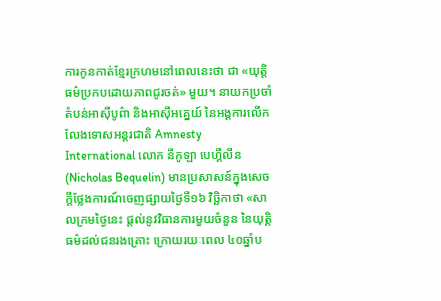ការកូនកាត់ខ្មែរក្រហមនៅពេលនេះថា ជា «យុត្តិធម៌ប្រកបដោយភាពជូរចត់» មួយ។ នាយកប្រចាំតំបន់អាស៊ីបូព៌ា និងអាស៊ីអគ្នេយ៍ នៃអង្គការលើកលែងទោសអន្តរជាតិ Amnesty International លោក នីកូឡា បេហ្គឺលីន (Nicholas Bequelin) មានប្រសាសន៍ក្នុងសេចក្តីថ្លែងការណ៍ចេញផ្សាយថ្ងៃទី១៦ វិច្ឆិកាថា «សាលក្រមថ្ងៃនេះ ផ្តល់នូវវិធានការមួយចំនួន នៃយុត្តិធម៌ដល់ជនរងគ្រោះ ក្រោយរយៈពេល ៤០ឆ្នាំប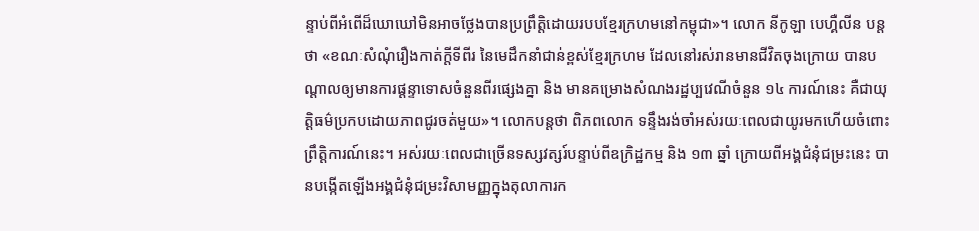ន្ទាប់ពីអំពើដ៏ឃោឃៅមិនអាចថ្លែងបានប្រព្រឹត្តិដោយរបបខ្មែរក្រហមនៅកម្ពុជា»។ លោក នីកូឡា បេហ្គឺលីន បន្តថា «ខណៈសំណុំរឿងកាត់ក្តីទីពីរ នៃមេដឹកនាំជាន់ខ្ពស់ខ្មែរក្រហម ដែលនៅរស់រានមានជីវិតចុងក្រោយ បានបណ្តាលឲ្យមានការផ្តន្ទាទោសចំនួនពីរផ្សេងគ្នា និង មានគម្រោងសំណងរដ្ឋប្បវេណីចំនួន ១៤ ការណ៍នេះ គឺជាយុត្តិធម៌ប្រកបដោយភាពជូរចត់មួយ»។ លោកបន្តថា ពិភពលោក ទន្ទឹងរង់ចាំអស់រយៈពេលជាយូរមកហើយចំពោះព្រឹត្តិការណ៍នេះ។ អស់រយៈពេលជាច្រើនទស្សវត្សរ៍បន្ទាប់ពីឧក្រិដ្ឋកម្ម និង ១៣ ឆ្នាំ ក្រោយពីអង្គជំនុំជម្រះនេះ បានបង្កើតឡើងអង្គជំនុំជម្រះវិសាមញ្ញក្នុងតុលាការក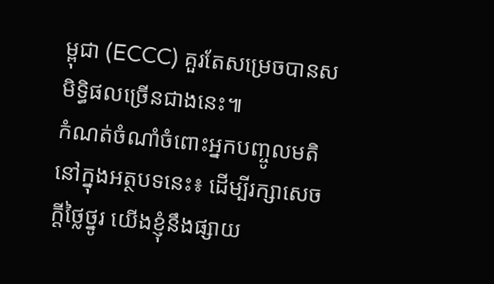ម្ពុជា (ECCC) គួរតែសម្រេចបានសមិទ្ធិផលច្រើនជាងនេះ៕
កំណត់ចំណាំចំពោះអ្នកបញ្ចូលមតិនៅក្នុងអត្ថបទនេះ៖ ដើម្បីរក្សាសេចក្ដីថ្លៃថ្នូរ យើងខ្ញុំនឹងផ្សាយ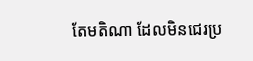តែមតិណា ដែលមិនជេរប្រ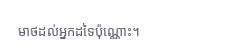មាថដល់អ្នកដទៃប៉ុណ្ណោះ។